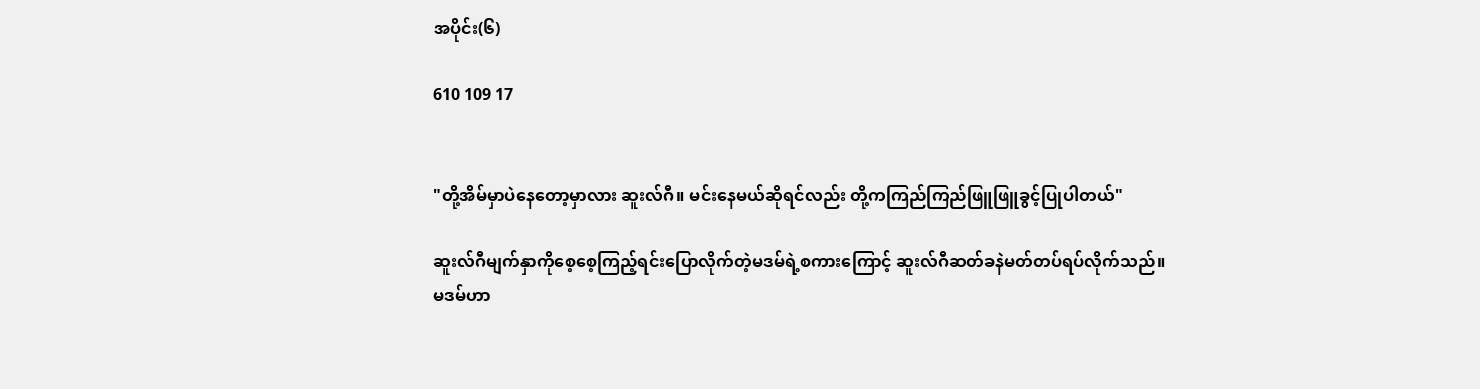အပိုင်း(၆)

610 109 17


"တို့အိမ်မှာပဲနေတော့မှာလား ဆူးလ်ဂီ။ မင်းနေမယ်ဆိုရင်လည်း တို့ကကြည်ကြည်ဖြူဖြူခွင့်ပြုပါတယ်"

ဆူးလ်ဂီမျက်နှာကိုစေ့စေ့ကြည့်ရင်းပြောလိုက်တဲ့မဒမ်ရဲ့စကားကြောင့် ဆူးလ်ဂီဆတ်ခနဲမတ်တပ်ရပ်လိုက်သည်။
မဒမ်ဟာ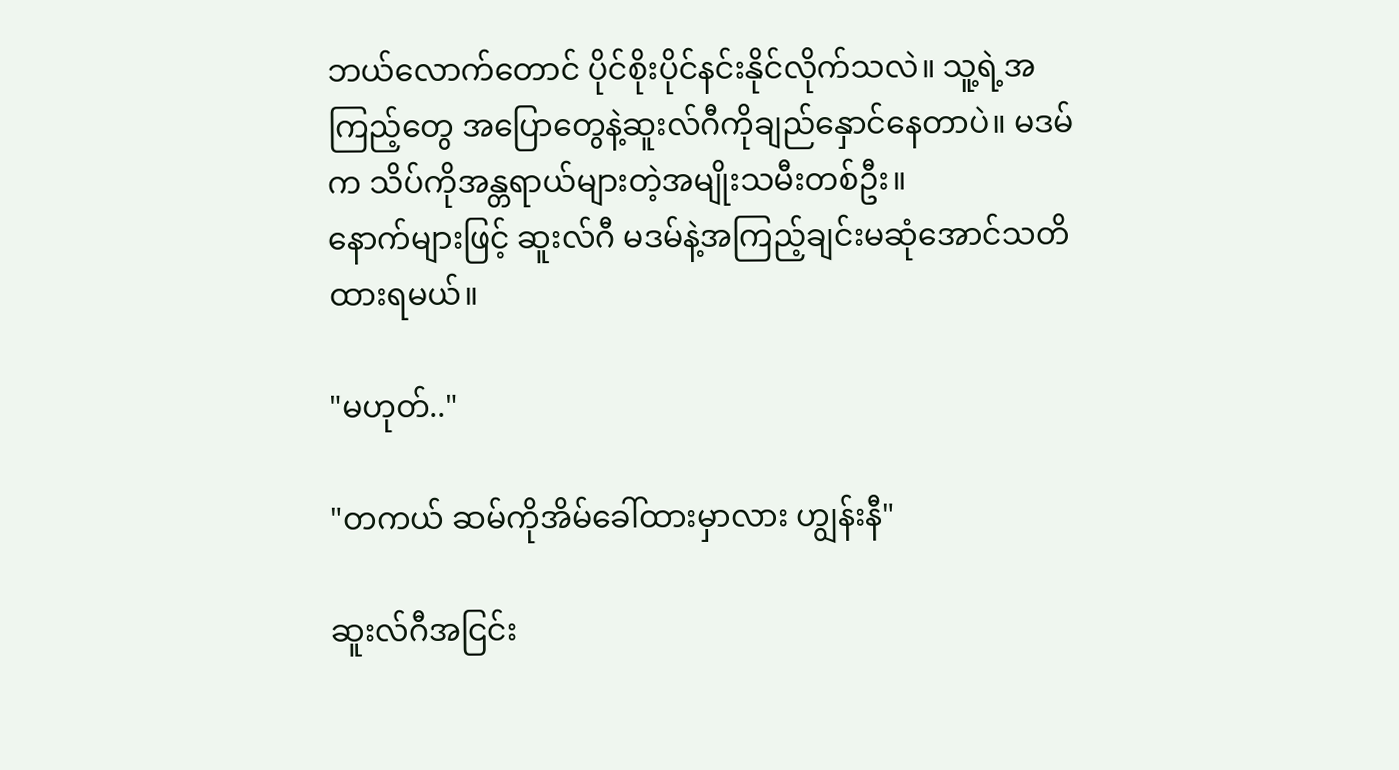ဘယ်လောက်တောင် ပိုင်စိုးပိုင်နင်းနိုင်လိုက်သလဲ။ သူ့ရဲ့အကြည့်တွေ အပြောတွေနဲ့ဆူးလ်ဂီကိုချည်နှောင်နေတာပဲ။ မဒမ်က သိပ်ကိုအန္တရာယ်များတဲ့အမျိုးသမီးတစ်ဦး။
နောက်များဖြင့် ဆူးလ်ဂီ မဒမ်နဲ့အကြည့်ချင်းမဆုံအောင်သတိထားရမယ်။

"မဟုတ်.."

"တကယ် ဆမ်ကိုအိမ်ခေါ်ထားမှာလား ဟျွန်းနီ"

ဆူးလ်ဂီအငြင်း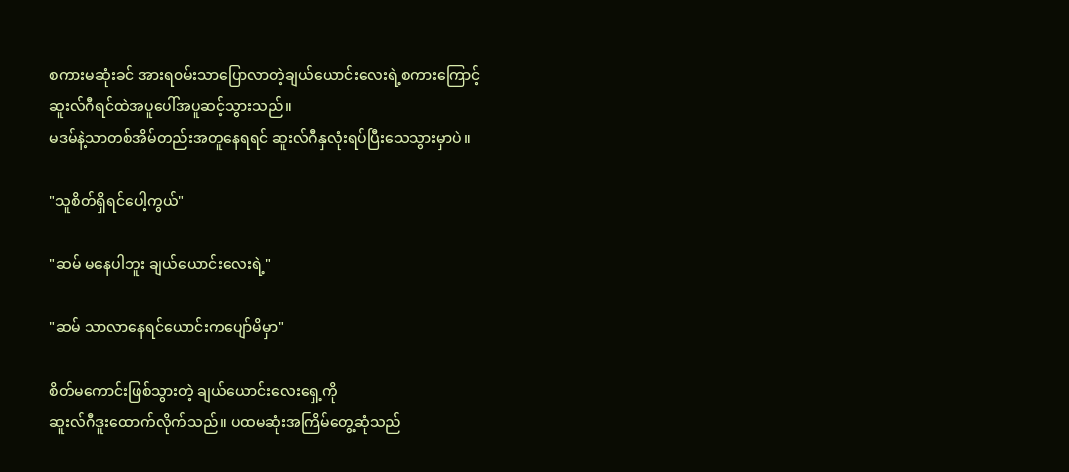စကားမဆုံးခင် အားရ၀မ်းသာပြောလာတဲ့ချယ်ယောင်းလေးရဲ့စကားကြောင့်
ဆူးလ်ဂီရင်ထဲအပူပေါ်အပူဆင့်သွားသည်။
မဒမ်နဲ့သာတစ်အိမ်တည်းအတူနေရရင် ဆူးလ်ဂီနှလုံးရပ်ပြီးသေသွားမှာပဲ။

"သူစိတ်ရှိရင်ပေါ့ကွယ်"

"ဆမ် မနေပါဘူး ချယ်ယောင်းလေးရဲ့"

"ဆမ် သာလာနေရင်ယောင်းကပျော်မိမှာ"

စိတ်မကောင်းဖြစ်သွားတဲ့ ချယ်ယောင်းလေးရှေ့ကို
ဆူးလ်ဂီဒူးထောက်လိုက်သည်။ ပထမဆုံးအကြိမ်တွေ့ဆုံသည်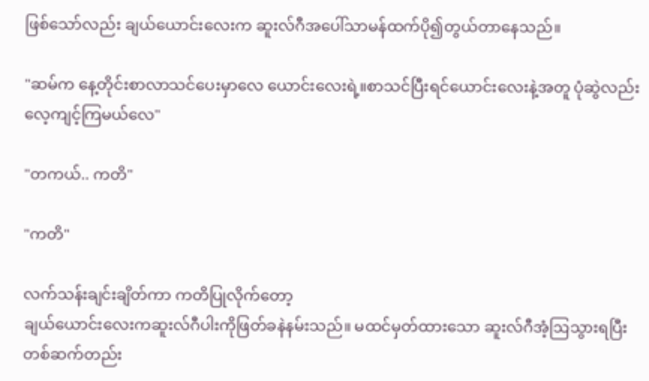ဖြစ်သော်လည်း ချယ်ယောင်းလေးက ဆူးလ်ဂီအပေါ်သာမန်ထက်ပို၍တွယ်တာနေသည်။

"ဆမ်က နေ့တိုင်းစာလာသင်ပေးမှာလေ ယောင်းလေးရဲ့။စာသင်ပြီးရင်ယောင်းလေးနဲ့အတူ ပုံဆွဲလည်းလေ့ကျင့်ကြမယ်လေ"

"တကယ်.. ကတိ"

"ကတိ"

လက်သန်းချင်းချိတ်ကာ ကတိပြုလိုက်တော့
ချယ်ယောင်းလေးကဆူးလ်ဂီပါးကိုဖြတ်ခနဲနမ်းသည်။ မထင်မှတ်ထားသော ဆူးလ်ဂီအံ့ဩသွားရပြီး တစ်ဆက်တည်း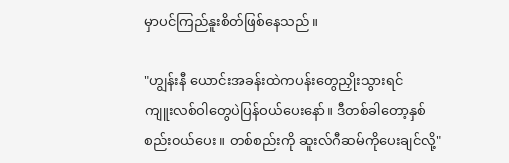မှာပင်ကြည်နူးစိတ်ဖြစ်နေသည်။

"ဟျွန်းနီ ယောင်းအခန်းထဲကပန်းတွေညှိုးသွားရင်
ကျူးလစ်ဝါတွေပဲပြန်ဝယ်ပေးနော်။ ဒီတစ်ခါတော့နှစ်စည်း၀ယ်ပေး။ တစ်စည်းကို ဆူးလ်ဂီဆမ်ကိုပေးချင်လို့"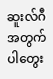ဆူးလ်ဂီအတွက်ပါတွေး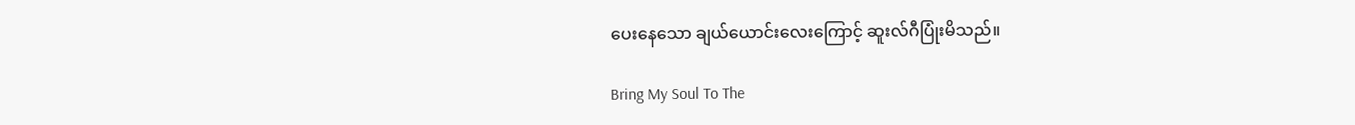ပေးနေသော ချယ်ယောင်းလေးကြောင့် ဆူးလ်ဂီပြုံးမိသည်။

Bring My Soul To The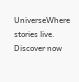UniverseWhere stories live. Discover now